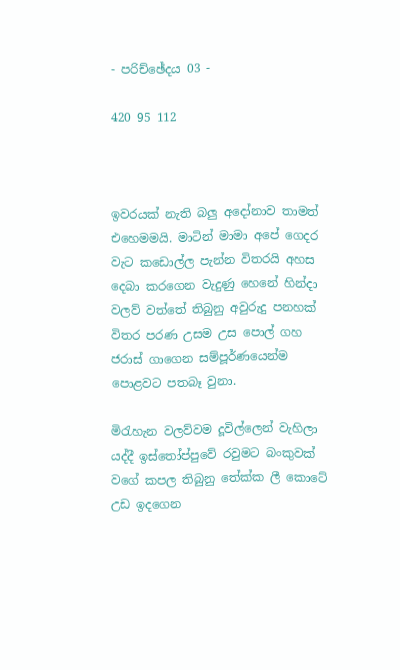- පරිච්ඡේදය 03 -

420 95 112



ඉවරයක් නැති බලු අදෝනාව තාමත් එහෙමමයි. මාටින් මාමා අපේ ගෙදර වැට කඩොල්ල පැන්න විතරයි අහස දෙබා කරගෙන වැදුණු හෙනේ හින්දා වලව් වත්තේ තිබුනු අවුරුදු පනහක් විතර පරණ උසම උස පොල් ගහ ජරාස් ගාගෙන සම්පූර්ණයෙන්ම පොළවට පතබෑ වුනා.

මිරැහැන වලව්වම දූවිල්ලෙන් වැහිලා යද්දී ඉස්තෝප්පුවේ රවුමට බංකුවක් වගේ කපල තිබුනු තේක්ක ලී කොටේ උඩ ඉදගෙන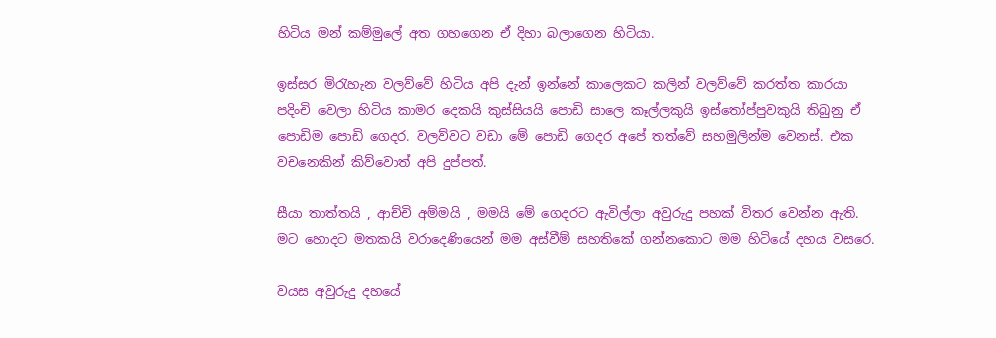හිටිය මන් කම්මුලේ අත ගහගෙන ඒ දිහා බලාගෙන හිටියා.

ඉස්සර මිරැහැන වලව්වේ හිටිය අපි දැන් ඉන්නේ කාලෙකට කලින් වලව්වේ කරත්ත කාරයා පදිංචි වෙලා හිටිය කාමර දෙකයි කුස්සියයි පොඩි සාලෙ කෑල්ලකුයි ඉස්තෝප්පුවකුයි තිබුනු ඒ පොඩිම පොඩි ගෙදර. වලව්වට වඩා මේ පොඩි ගෙදර අපේ තත්වේ සහමුලින්ම වෙනස්. එක වචනෙකින් කිව්වොත් අපි දුප්පත්.

සීයා තාත්තයි , ආච්චි අම්මයි , මමයි මේ ගෙදරට ඇවිල්ලා අවුරුදු පහක් විතර වෙන්න ඇති. මට හොදට මතකයි වරාදෙණියෙන් මම අස්වීම් සහතිකේ ගන්නකොට මම හිටියේ දහය වසරෙ.

වයස අවුරුදු දහයේ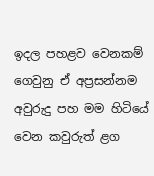ඉදල පහළව වෙනකම් ගෙවුනු ඒ අප්‍රසන්නම අවුරුදු පහ මම හිටියේ වෙන කවුරුත් ළග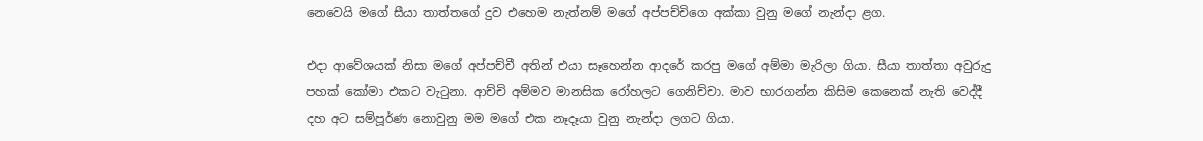නෙවෙයි මගේ සීයා තාත්තගේ දුව එහෙම නැත්නම් මගේ අප්පච්චිගෙ අක්කා වුනු මගේ නැන්දා ළග.

එදා ආවේශයක් නිසා මගේ අප්පච්චී අතින් එයා සෑහෙන්න ආදරේ කරපු මගේ අම්මා මැරිලා ගියා. සීයා තාත්තා අවුරුදු පහක් කෝමා එකට වැටුනා. ආච්චි අම්මව මානසික රෝහලට ගෙනිච්චා. මාව භාරගන්න කිසිම කෙනෙක් නැති වෙද්දී දහ අට සම්පූර්ණ නොවුනු මම මගේ එක නෑදෑයා වුනු නැන්දා ලගට ගියා.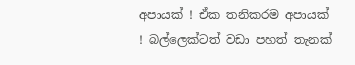අපායක් ! ඒක තනිකරම අපායක් ! බල්ලෙක්ටත් වඩා පහත් තැනක්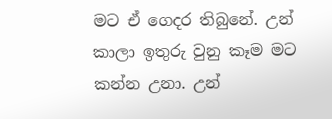මට ඒ ගෙදර තිබුනේ. උන් කාලා ඉතුරු වුනු කෑම මට කන්න උනා. උන්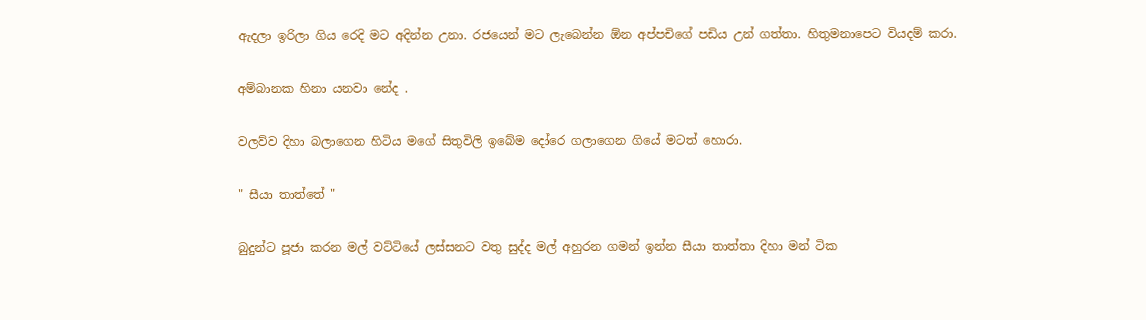ඇදලා ඉරිලා ගිය රෙදි මට අදින්න උනා. රජයෙන් මට ලැබෙන්න ඕන අප්පචිගේ පඩිය උන් ගත්තා. හිතුමනාපෙට වියදම් කරා.

අම්බානක හිනා යනවා නේද .

වලව්ව දිහා බලාගෙන හිටිය මගේ සිතුවිලි ඉබේම දෝරෙ ගලාගෙන ගියේ මටත් හොරා.

" සීයා තාත්තේ "

බුදුන්ට පූජා කරන මල් වට්ටියේ ලස්සනට වතු සුද්ද මල් අහුරන ගමන් ඉන්න සීයා තාත්තා දිහා මන් ටික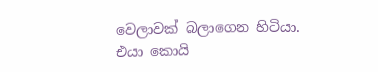වෙලාවක් බලාගෙන හිටියා. එයා කොයි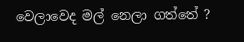වෙලාවෙද මල් නෙලා ගත්තේ ?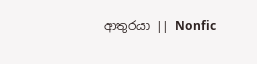ආතුරයා || Nonfic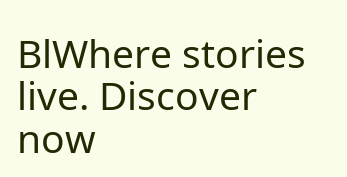BlWhere stories live. Discover now